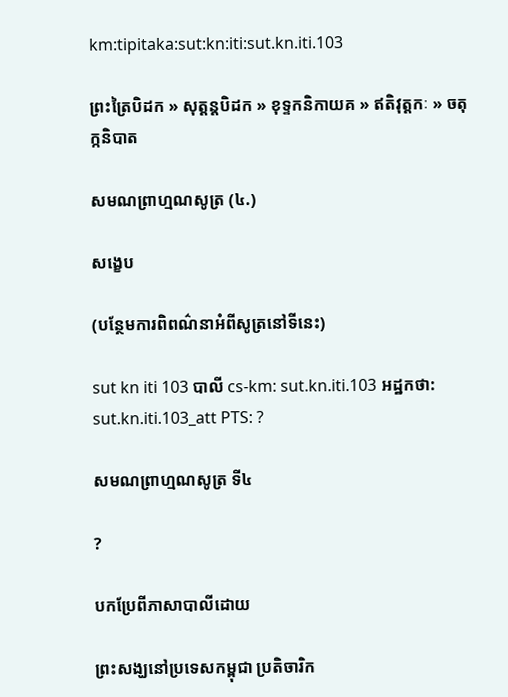km:tipitaka:sut:kn:iti:sut.kn.iti.103

ព្រះត្រៃបិដក » សុត្តន្តបិដក » ខុទ្ទកនិកាយគ » ឥតិវុត្តកៈ » ចតុក្កនិបាត

សមណព្រាហ្មណសូត្រ (៤.)

សង្ខេប

(បន្ថែមការពិពណ៌នាអំពីសូត្រនៅទីនេះ)

sut kn iti 103 បាលី cs-km: sut.kn.iti.103 អដ្ឋកថា: sut.kn.iti.103_att PTS: ?

សមណព្រាហ្មណសូត្រ ទី៤

?

បកប្រែពីភាសាបាលីដោយ

ព្រះសង្ឃនៅប្រទេសកម្ពុជា ប្រតិចារិក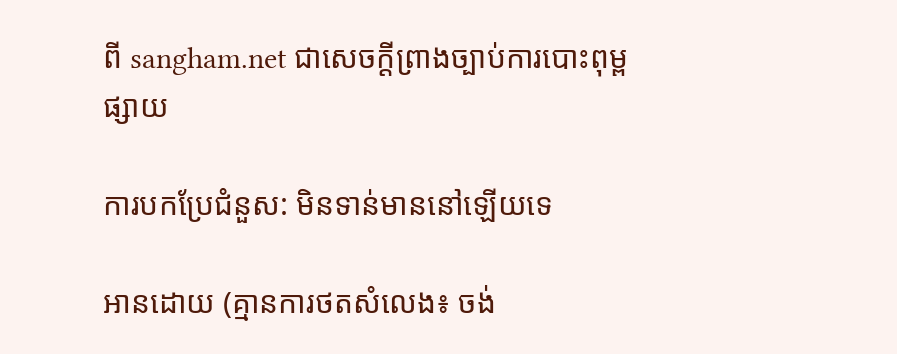ពី sangham.net ជាសេចក្តីព្រាងច្បាប់ការបោះពុម្ពផ្សាយ

ការបកប្រែជំនួស: មិនទាន់មាននៅឡើយទេ

អានដោយ (គ្មានការថតសំលេង៖ ចង់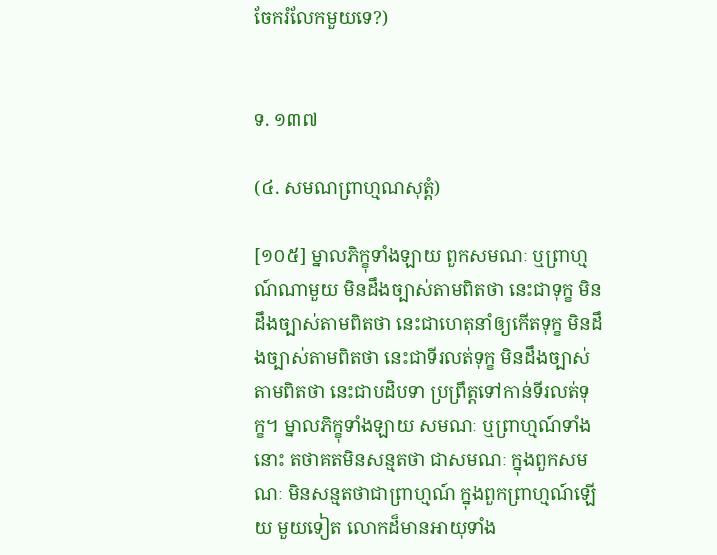ចែករំលែកមួយទេ?)


ទ. ១៣៧

(៤. សមណព្រាហ្មណសុត្តំ)

[១០៥] ម្នាលភិក្ខុទាំងឡាយ ពួកសមណៈ ឬព្រាហ្មណ៍ណាមួយ មិនដឹងច្បាស់តាមពិតថា នេះជាទុក្ខ មិនដឹងច្បាស់តាមពិតថា នេះជាហេតុនាំឲ្យកើតទុក្ខ មិនដឹងច្បាស់តាមពិតថា នេះជាទីរលត់ទុក្ខ មិនដឹងច្បាស់តាមពិតថា នេះជាបដិបទា ប្រព្រឹត្តទៅកាន់ទីរលត់ទុក្ខ។ ម្នាលភិក្ខុទាំងឡាយ សមណៈ ឬព្រាហ្មណ៍ទាំងនោះ តថាគតមិនសន្មតថា ជាសមណៈ ក្នុងពួកសមណៈ មិនសន្មតថាជាព្រាហ្មណ៍ ក្នុងពួកព្រាហ្មណ៍ឡើយ មួយទៀត លោកដ៏មានអាយុទាំង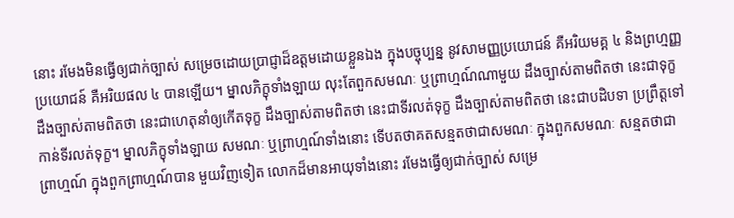នោះ រមែងមិនធ្វើឲ្យជាក់ច្បាស់ សម្រេចដោយប្រាជ្ញាដ៏ឧត្តមដោយខ្លួនឯង ក្នុងបច្ចុប្បន្ន នូវសាមញ្ញប្រយោជន៍ គឺអរិយមគ្គ ៤ និងព្រហ្មញ្ញប្រយោជន៍ គឺអរិយផល ៤ បានឡើយ។ ម្នាលភិក្ខុទាំងឡាយ លុះតែពួកសមណៈ ឬព្រាហ្មណ៍ណាមួយ ដឹងច្បាស់តាមពិតថា នេះជាទុក្ខ ដឹងច្បាស់តាមពិតថា នេះជាហេតុនាំឲ្យកើតទុក្ខ ដឹងច្បាស់តាមពិតថា នេះជាទីរលត់ទុក្ខ ដឹងច្បាស់តាមពិតថា នេះជាបដិបទា ប្រព្រឹត្តទៅកាន់ទីរលត់ទុក្ខ។ ម្នាលភិក្ខុទាំងឡាយ សមណៈ ឬព្រាហ្មណ៍ទាំងនោះ ទើបតថាគតសន្មតថាជាសមណៈ ក្នុងពួកសមណៈ សន្មតថាជាព្រាហ្មណ៍ ក្នុងពួកព្រាហ្មណ៍បាន មួយវិញទៀត លោកដ៏មានអាយុទាំងនោះ រមែងធ្វើឲ្យជាក់ច្បាស់ សម្រេ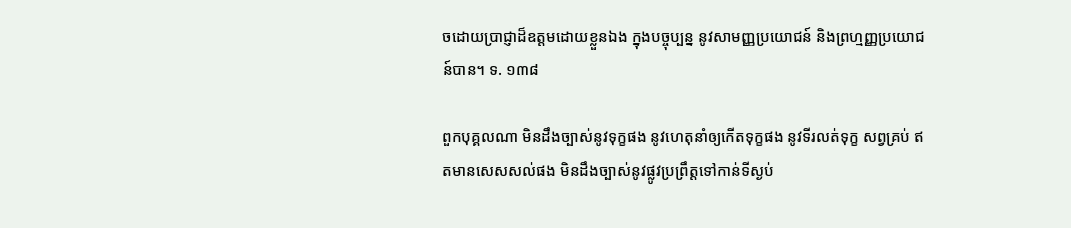ចដោយប្រាជ្ញាដ៏ឧត្តមដោយខ្លួនឯង ក្នុងបច្ចុប្បន្ន នូវសាមញ្ញប្រយោជន៍ និងព្រហ្មញ្ញប្រយោជន៍បាន។ ទ. ១៣៨

ពួកបុគ្គលណា មិនដឹងច្បាស់នូវទុក្ខផង នូវហេតុនាំឲ្យកើតទុក្ខផង នូវទីរលត់ទុក្ខ សព្វគ្រប់ ឥតមានសេសសល់ផង មិនដឹងច្បាស់នូវផ្លូវប្រព្រឹត្តទៅកាន់ទីស្ងប់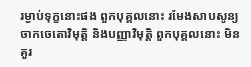រម្ងាប់ទុក្ខនោះផង ពួកបុគ្គលនោះ រមែងសាបសូន្យ ចាកចេតោវិមុត្តិ និងបញ្ញាវិមុត្តិ ពួកបុគ្គលនោះ មិនគួរ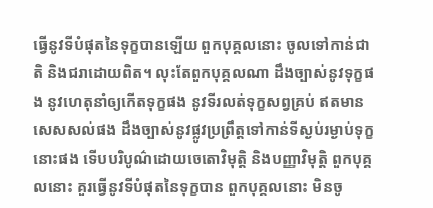ធ្វើនូវទីបំផុតនៃទុក្ខបានឡើយ ពួកបុគ្គលនោះ ចូលទៅកាន់ជាតិ និងជរាដោយពិត។ លុះតែពួកបុគ្គលណា ដឹងច្បាស់នូវទុក្ខផង នូវហេតុនាំឲ្យកើតទុក្ខផង នូវទីរលត់ទុក្ខសព្វគ្រប់ ឥតមានសេសសល់ផង ដឹងច្បាស់នូវផ្លូវប្រព្រឹត្តទៅកាន់ទីស្ងប់រម្ងាប់ទុក្ខនោះផង ទើបបរិបូណ៌ដោយចេតោវិមុត្តិ និងបញ្ញាវិមុត្តិ ពួកបុគ្គលនោះ គួរធ្វើនូវទីបំផុតនៃទុក្ខបាន ពួកបុគ្គលនោះ មិនចូ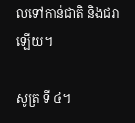លទៅកាន់ជាតិ និងជរាឡើយ។

សូត្រ ទី ៤។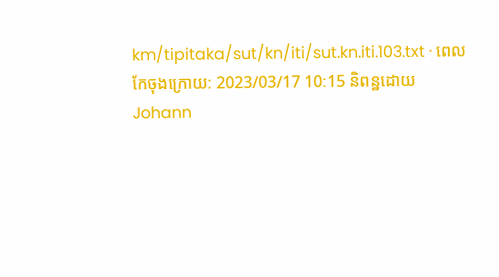km/tipitaka/sut/kn/iti/sut.kn.iti.103.txt · ពេលកែចុងក្រោយ: 2023/03/17 10:15 និពន្ឋដោយ Johann